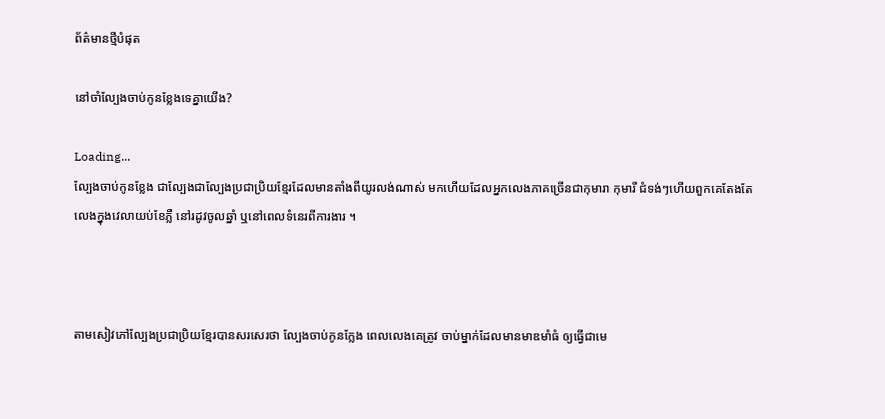ព័ត៌មានថ្មីបំផុត

នៅចាំល្បែងចាប់កូនខ្លែងទេគ្នាយើង?

Loading...
ល្បែងចាប់កូនខ្លែង ជាល្បែងជាល្បែងប្រជាប្រិយខ្មែរដែលមានតាំងពីយូរលង់ណាស់ មកហើយដែលអ្នកលេងភាគច្រើនជាកុមារា កុមារី ជំទង់ៗហើយពួកគេតែងតែលេងក្នុងវេលាយប់ខែភ្លឺ នៅរដូវចូលឆ្នាំ ឬនៅពេលទំនេរពីការងារ ។



តាមសៀវភៅល្បែងប្រជាប្រិយខ្មែរបានសរសេរថា ល្បែងចាប់កូនក្លែង ពេលលេងគេត្រូវ ចាប់ម្នាក់ដែលមានមាឌមាំធំ ឲ្យធ្វើជាមេ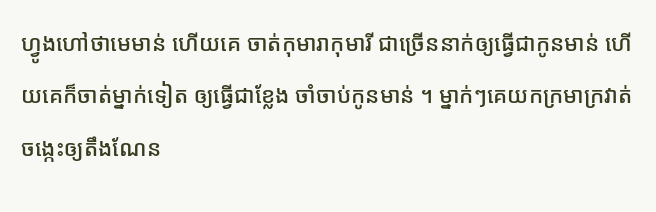ហ្វូងហៅថាមេមាន់ ហើយគេ ចាត់កុមារាកុមារី ជាច្រើននាក់ឲ្យធ្វើជាកូនមាន់ ហើយគេក៏ចាត់ម្នាក់ទៀត ឲ្យធ្វើជាខ្លែង ចាំចាប់កូនមាន់ ។ ម្នាក់ៗគេយកក្រមាក្រវាត់ចង្កេះឲ្យតឹងណែន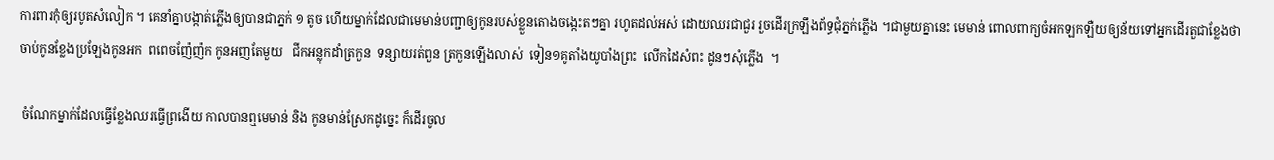ការពារកុំឲ្យរបូតសំលៀក ។ គេនាំគ្នាបង្កាត់ភ្លើងឲ្យបានជាភ្នក់ ១ តូច ហើយម្នាក់ដែលជាមេមាន់បញ្ជាឲ្យកូនរបស់ខ្លួនតោងចង្កេះតៗគ្នា រហូតដល់អស់ ដោយឈរជាជួរ រួចដើរក្រឡឹងព័ទ្ធជុំភ្នក់ភ្លើង ។ជាមួយគ្នានេះ មេមាន់ ពោលពាក្យចំអកឡកឡឺយឲ្យន័យទៅអ្នកដើរតួជាខ្លែងថា ចាប់កូនខ្លែងប្រឡែងកូនអក  ពពេចញ៉ែញ៉ក កូនអញតែមួយ   ជីកអន្លុកដាំត្រកួន  ទន្សាយរត់ពួន ត្រកួនឡើងលាស់  ទៀន១គូតាំងយូបាំងព្រះ  លើកដៃសំពះ ដូនៗសុំភ្លើង  ។

 ចំណែកម្នាក់ដែលធ្វើខ្លែងឈរធ្វើព្រងើយ កាលបានឮមេមាន់ និង កូនមាន់ស្រែកដូច្នេះ ក៏ដើរចូល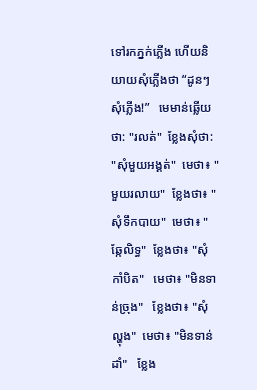ទៅរកភ្នក់ភ្លើង ហើយនិយាយសុំភ្លើងថា “ដូនៗសុំភ្លើង!”   មេមាន់ឆ្លើយថា: "រលត់"  ខ្លែងសុំថា: "សុំមួយអង្គត់"  មេថា៖ "មួយរលាយ"  ខ្លែងថា៖ "សុំទឹកបាយ"  មេថា៖ "ឆ្កែលិទ្ធ"  ខ្លែងថា៖ "សុំកាំបិត"   មេថា៖ "មិនទាន់ច្រុង"   ខ្លែងថា៖ "សុំល្ហុង"  មេថា៖ "មិនទាន់ដាំ"   ខ្លែង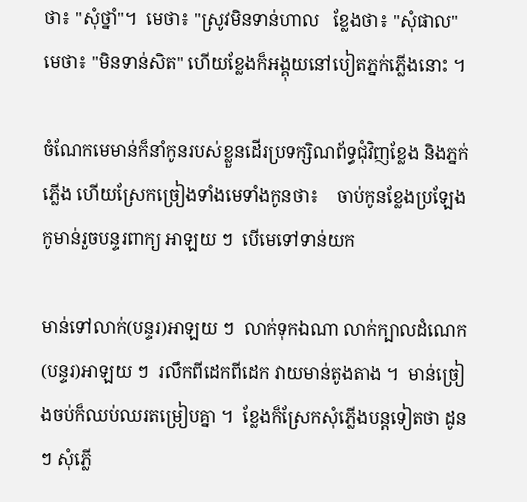ថា៖ "សុំថ្នាំ"។  មេថា៖ "ស្រូវមិនទាន់ហាល   ខ្លែងថា៖ "សុំផាល"   មេថា៖ "មិនទាន់សិត" ហើយខ្លែងក៏អង្គុយនៅបៀតភ្នក់ភ្លើងនោះ ។

ចំណែកមេមាន់ក៏នាំកូនរបស់ខ្លួនដើរប្រទក្សិណព័ទ្ធជុំវិញខ្លែង និងភ្នក់ភ្លើង ហើយស្រែកច្រៀងទាំងមេទាំងកូនថា៖    ចាប់កូនខ្លែងប្រឡែងកូមាន់រួចបន្ទរពាក្យ អាឡយ ៗ  បើមេទៅទាន់យក

មាន់ទៅលាក់(បន្ទរ)អាឡយ ៗ  លាក់ទុកឯណា លាក់ក្បាលដំណេក(បន្ទរ)អាឡយ ៗ  រលឹកពីដេកពីដេក វាយមាន់តូងតាង ។  មាន់ច្រៀងចប់ក៏ឈប់ឈរតម្រៀបគ្នា ។  ខ្លែងក៏ស្រែកសុំភ្លើងបន្តទៀតថា ដូនៗ សុំភ្លើ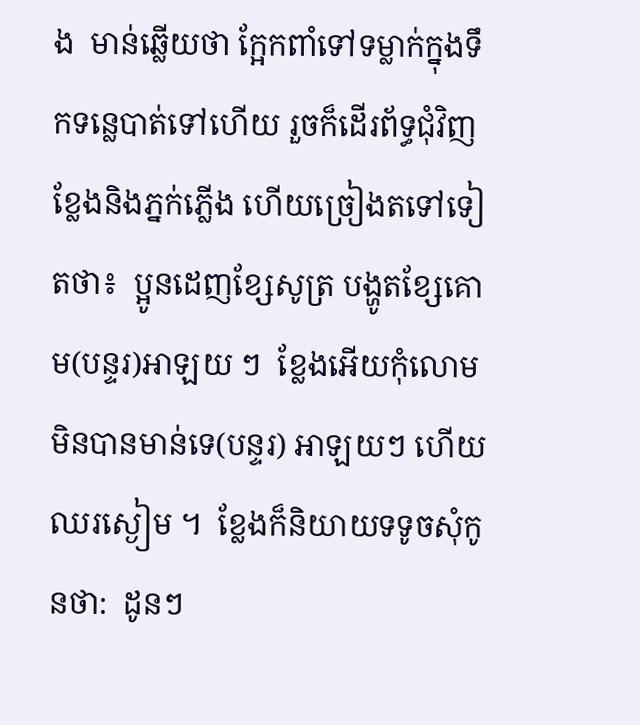ង  មាន់ឆ្លើយថា ក្អែកពាំទៅទម្លាក់ក្នុងទឹកទន្លេបាត់ទៅហើយ រួចក៏ដើរព័ទ្ធជុំវិញខ្លែងនិងភ្នក់ភ្លើង ហើយច្រៀងតទៅទៀតថា៖  ប្អូនដេញខ្សែសូត្រ បង្ហូតខ្សែគោម(បន្ទរ)អាឡយ ៗ  ខ្លែងអើយកុំលោម មិនបានមាន់ទេ(បន្ទរ) អាឡយៗ ហើយឈរស្ងៀម ។  ខ្លែងក៏និយាយទទូចសុំកូនថា:  ដូនៗ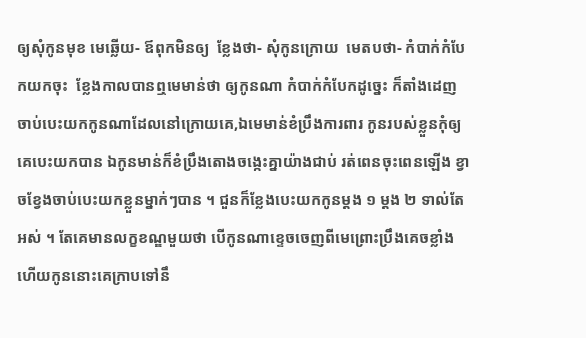ឲ្យសុំកូនមុខ មេឆ្លើយ- ឪពុកមិនឲ្យ  ខ្លែងថា- សុំកូនក្រោយ  មេតបថា- កំបាក់កំបែកយកចុះ  ខ្លែងកាលបានឮមេមាន់ថា ឲ្យកូនណា កំបាក់កំបែកដូច្នេះ ក៏តាំងដេញចាប់បេះយកកូនណាដែលនៅក្រោយគេ,ឯមេមាន់ខំប្រឹងការពារ កូនរបស់ខ្លួនកុំឲ្យគេបេះយកបាន ឯកូនមាន់ក៏ខំប្រឹងតោងចង្កេះគ្នាយ៉ាងជាប់ រត់ពេនចុះពេនឡើង ខ្វាចខ្វែងចាប់បេះយកខ្លួនម្នាក់ៗបាន ។ ជួនក៏ខ្លែងបេះយកកូនម្ដង ១ ម្ដង ២ ទាល់តែអស់ ។ តែគេមានលក្ខខណ្ឌមួយថា បើកូនណាខ្ទេចចេញពីមេព្រោះប្រឹងគេចខ្លាំង ហើយកូននោះគេក្រាបទៅនឹ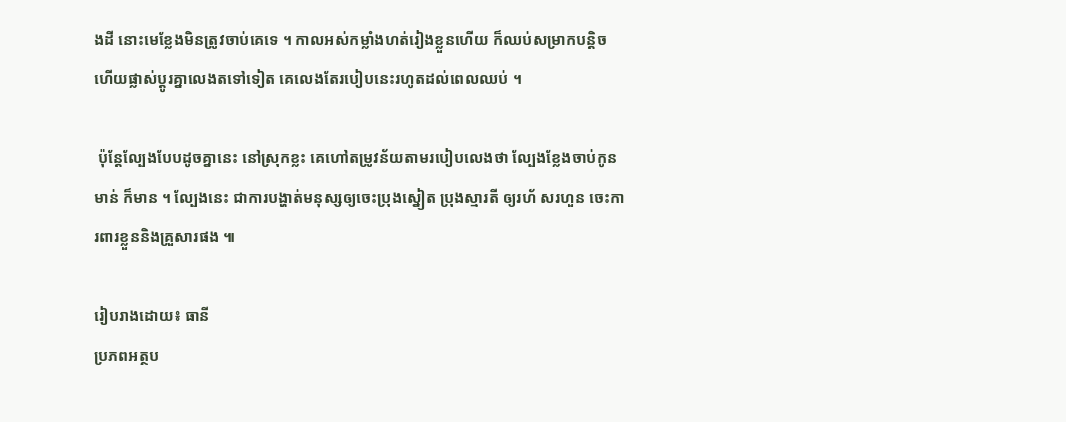ងដី នោះមេខ្លែងមិនត្រូវចាប់គេទេ ។ កាលអស់កម្លាំងហត់រៀងខ្លួនហើយ ក៏ឈប់សម្រាកបន្តិច ហើយផ្លាស់ប្ដូរគ្នាលេងតទៅទៀត គេលេងតែរបៀបនេះរហូតដល់ពេលឈប់ ។

 ប៉ុន្តែល្បែងបែបដូចគ្នានេះ នៅស្រុកខ្លះ គេហៅតម្រូវន័យតាមរបៀបលេងថា ល្បែងខ្លែងចាប់កូនមាន់ ក៏មាន ។ ល្បែងនេះ ជាការបង្ហាត់មនុស្សឲ្យចេះប្រុងស្នៀត ប្រុងស្មារតី ឲ្យរហ័ សរហួន ចេះការពារខ្លួននិងគ្រួសារផង ៕

រៀបរាងដោយ៖ ធានី
ប្រភពអត្ថប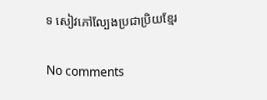ទ សៀវភៅល្បែងប្រជាប្រិយខ្មែរ

No comments